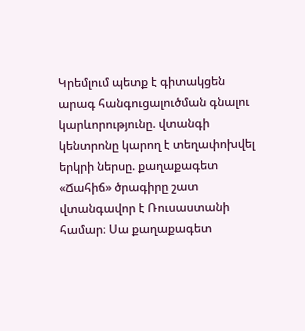Կրեմլում պետք է գիտակցեն արագ հանգուցալուծման գնալու կարևորությունը. վտանգի կենտրոնը կարող է տեղափոխվել երկրի ներսը. քաղաքագետ
«Ճահիճ» ծրագիրը շատ վտանգավոր է Ռուսաստանի համար։ Սա քաղաքագետ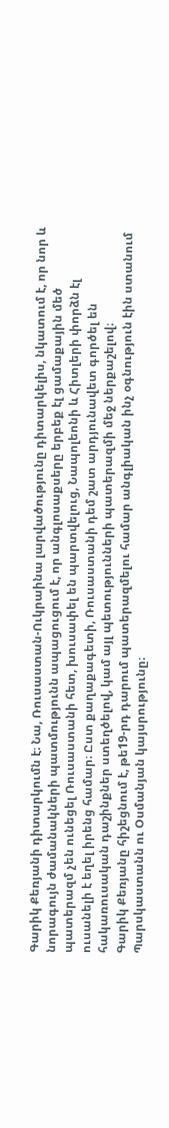Գարիկ Քեռյանի դիտարկումն է։ Նա, Ռուսաստան-Ուկրաինա լարվածությունը դիտարկելիս, նկատում է, որ նոր և նորագույն ժամանակների պատմությունն ապացուցում է, որ անգլոսաքսերը երբեք էլ ցամաքային մեծ պատերազմ չեն ունեցել Ռուսաստանի հետ, խուսափել են պարտվելուց, Նապոլեոնի և Հիտլերի փորձն էլ ուսանելի է եղել իրենց համար։ Ըստ քաղաքագետի, Ռուսաստանի դեմ շատ արդյունավետ գործել են հակառուսական դաշինքներ ստեղծելով, կամ այլ պետությունների պատերազմի մեջ ներքաշելով։
Գարիկ Քեռյանը հիշեցնում է, թե19-րդ դարում պատերազմելու համար անգլիական ինչ օգնություն էին ստանում Պարսկաստանն ու Օսմանյան կայսրությունը։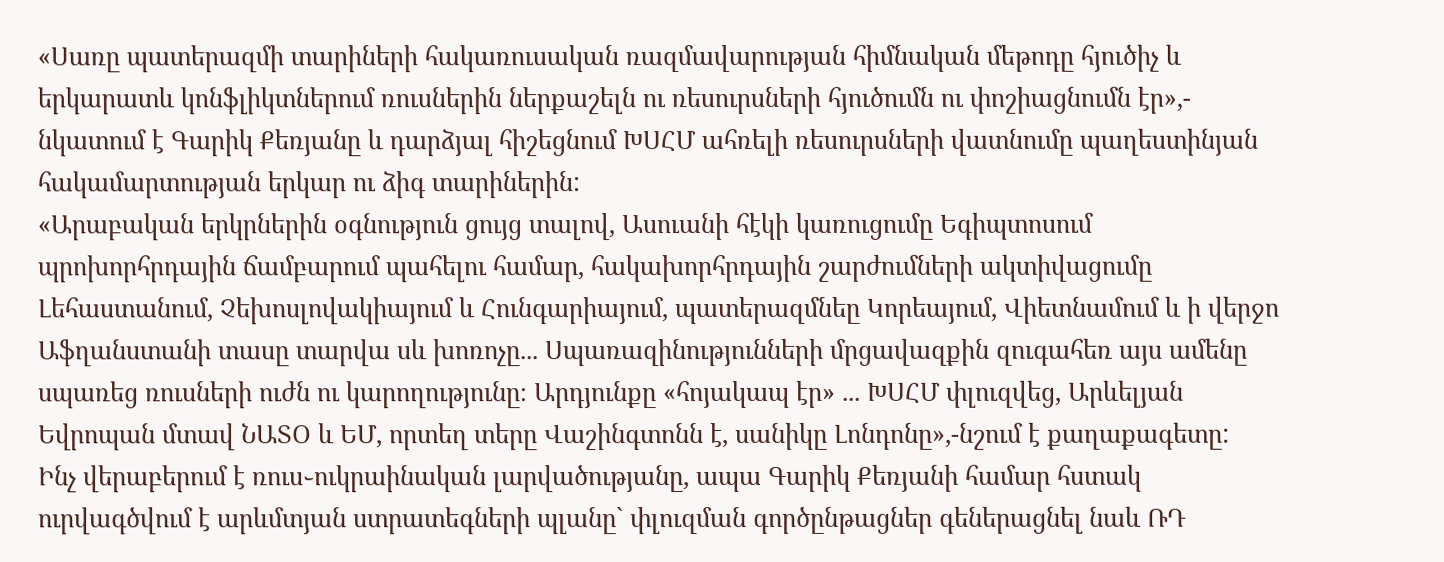«Սառը պատերազմի տարիների հակառուսական ռազմավարության հիմնական մեթոդը հյուծիչ և երկարատև կոնֆլիկտներում ռուսներին ներքաշելն ու ռեսուրսների հյուծումն ու փոշիացնումն էր»,- նկատում է Գարիկ Քեռյանը և դարձյալ հիշեցնում ԽՍՀՄ ահռելի ռեսուրսների վատնումը պաղեստինյան հակամարտության երկար ու ձիգ տարիներին:
«Արաբական երկրներին օգնություն ցույց տալով, Ասուանի հէկի կառուցումը Եգիպտոսում պրոխորհրդային ճամբարում պահելու համար, հակախորհրդային շարժումների ակտիվացումը Լեհաստանում, Չեխոսլովակիայում և Հունգարիայում, պատերազմնեը Կորեայում, Վիետնամում և ի վերջո Աֆղանստանի տասը տարվա սև խոռոչը... Սպառազինությունների մրցավազքին զուգահեռ այս ամենը սպառեց ռուսների ուժն ու կարողությունը։ Արդյունքը «հոյակապ էր» ... ԽՍՀՄ փլուզվեց, Արևելյան Եվրոպան մտավ ՆԱՏՕ և ԵՄ, որտեղ տերը Վաշինգտոնն է, սանիկը Լոնդոնը»,-նշում է քաղաքագետը:
Ինչ վերաբերում է ռուս֊ուկրաինական լարվածությանը, ապա Գարիկ Քեռյանի համար հստակ ուրվագծվում է արևմտյան ստրատեգների պլանը` փլուզման գործընթացներ գեներացնել նաև ՌԴ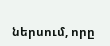ներսում, որը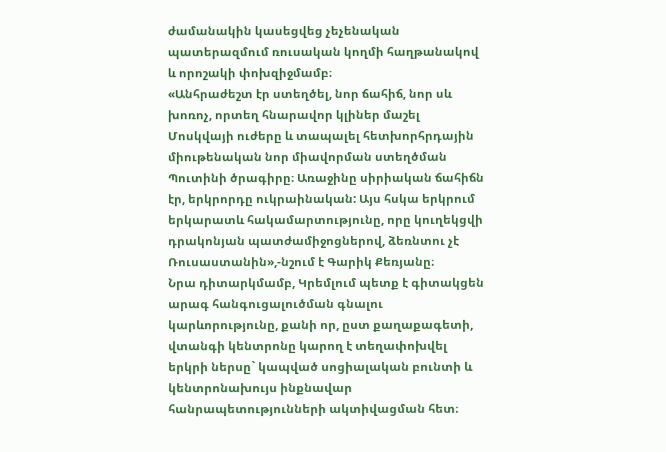ժամանակին կասեցվեց չեչենական պատերազմում ռուսական կողմի հաղթանակով և որոշակի փոխզիջմամբ։
«Անհրաժեշտ էր ստեղծել, նոր ճահիճ, նոր սև խոռոչ, որտեղ հնարավոր կլիներ մաշել Մոսկվայի ուժերը և տապալել հետխորհրդային միութենական նոր միավորման ստեղծման Պուտինի ծրագիրը։ Առաջինը սիրիական ճահիճն էր, երկրորդը ուկրաինական: Այս հսկա երկրում երկարատև հակամարտությունը, որը կուղեկցվի դրակոնյան պատժամիջոցներով, ձեռնտու չէ Ռուսաստանին»,-նշում է Գարիկ Քեռյանը։
Նրա դիտարկմամբ, Կրեմլում պետք է գիտակցեն արագ հանգուցալուծման գնալու կարևորությունը, քանի որ, ըստ քաղաքագետի, վտանգի կենտրոնը կարող է տեղափոխվել երկրի ներսը` կապված սոցիալական բունտի և կենտրոնախույս ինքնավար հանրապետությունների ակտիվացման հետ։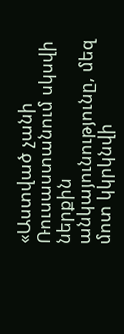«Աստված չանի Ռուսաստանում սկսվի ներքին անկայունությունը, մեզ մոտ կկրկնվի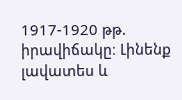1917-1920 թթ. իրավիճակը։ Լինենք լավատես և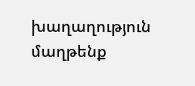խաղաղություն մաղթենք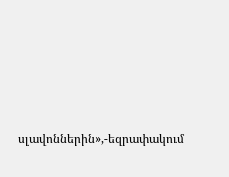սլավոններին»,-եզրափակում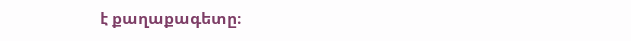է քաղաքագետը։